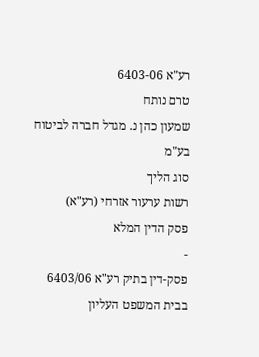רע"א 6403-06
טרם נותח
שמעון כהן נ. מגדל חברה לביטוח בע"מ
סוג הליך
רשות ערעור אזרחי (רע"א)
פסק הדין המלא
-
פסק-דין בתיק רע"א 6403/06
בבית המשפט העליון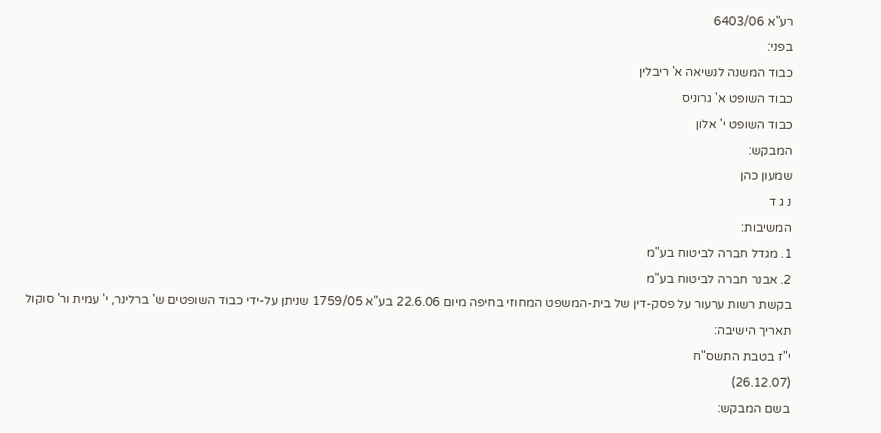רע"א 6403/06
בפני:
כבוד המשנה לנשיאה א' ריבלין
כבוד השופט א' גרוניס
כבוד השופט י' אלון
המבקש:
שמעון כהן
נ ג ד
המשיבות:
1. מגדל חברה לביטוח בע"מ
2. אבנר חברה לביטוח בע"מ
בקשת רשות ערעור על פסק-דין של בית-המשפט המחוזי בחיפה מיום 22.6.06 בע"א 1759/05 שניתן על-ידי כבוד השופטים ש' ברלינר, י' עמית ור' סוקול
תאריך הישיבה:
י"ז בטבת התשס"ח
(26.12.07)
בשם המבקש: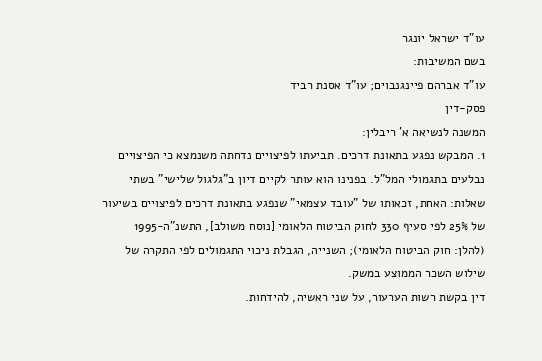עו"ד ישראל יונגר
בשם המשיבות:
עו"ד אברהם פיינגנבוים; עו"ד אסנת רביד
פסק-דין
המשנה לנשיאה א' ריבלין:
1. המבקש נפגע בתאונת דרכים. תביעתו לפיצויים נדחתה משנמצא כי הפיצויים נבלעים בתגמולי המל"ל. בפנינו הוא עותר לקיים דיון ב"גלגול שלישי" בשתי שאלות: האחת, זכאותו של "עובד עצמאי" שנפגע בתאונת דרכים לפיצויים בשיעור של 25% לפי סעיף 330 לחוק הביטוח הלאומי [נוסח משולב], התשנ"ה-1995 (להלן: חוק הביטוח הלאומי); השנייה, הגבלת ניכוי התגמולים לפי התקרה של שילוש השכר הממוצע במשק.
דין בקשת רשות הערעור, על שני ראשיה, להידחות.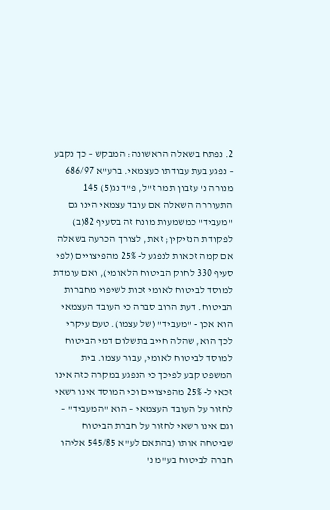2. נפתח בשאלה הראשונה: המבקש – כך נקבע – נפגע בעת עבודתו כעצמאי. ברע"א 686/97 מנורה נ' עזבון תמר ז"ל, פ"ד נג(5) 145 התעוררה השאלה אם עובד עצמאי הינו גם "מעביד" כמשמעות מונח זה בסעיף 82(ב) לפקודת הנזיקין; זאת, לצורך הכרעה בשאלה אם קמה זכאות לנפגע ל- 25% מהפיצויים (לפי סעיף 330 לחוק הביטוח הלאומי), ואם עומדת למוסד לביטוח לאומי זכות לשיפוי מחברות הביטוח. דעת הרוב סברה כי העובד העצמאי הוא אכן - "מעביד" (של עצמו). טעם עיקרי לכך הוא, שהלה חייב בתשלום דמי הביטוח למוסד לביטוח לאומי, עבור עצמו. בית המשפט קבע לפיכך כי הנפגע במקרה כזה אינו זכאי ל- 25% מהפיצויים וכי המוסד אינו רשאי לחזור על העובד העצמאי – הוא "המעביד" – וגם אינו רשאי לחזור על חברת הביטוח שביטחה אותו (בהתאם לע"א 545/85 אליהו חברה לביטוח בע"מ נ'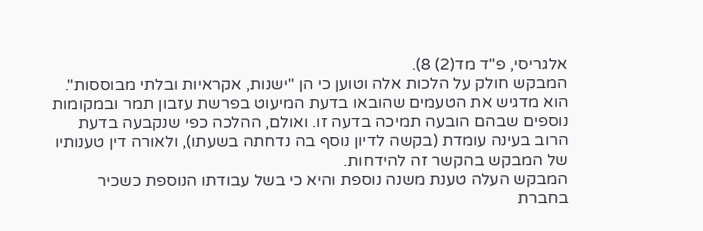אלגריסי, פ"ד מד(2) 8).
המבקש חולק על הלכות אלה וטוען כי הן "ישנות, אקראיות ובלתי מבוססות". הוא מדגיש את הטעמים שהובאו בדעת המיעוט בפרשת עזבון תמר ובמקומות נוספים שבהם הובעה תמיכה בדעה זו. ואולם, ההלכה כפי שנקבעה בדעת הרוב בעינה עומדת (בקשה לדיון נוסף בה נדחתה בשעתו), ולאורה דין טענותיו של המבקש בהקשר זה להידחות.
המבקש העלה טענת משנה נוספת והיא כי בשל עבודתו הנוספת כשכיר בחברת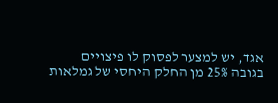אגד, יש למצער לפסוק לו פיצויים בגובה 25% מן החלק היחסי של גמלאות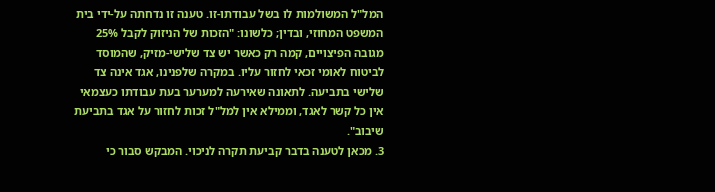המל"ל המשולמות לו בשל עבודתו-זו. טענה זו נדחתה על-ידי בית המשפט המחוזי, ובדין; כלשונו: "הזכות של הניזוק לקבל 25% מגובה הפיצויים, קמה רק כאשר יש צד שלישי-מזיק, שהמוסד לביטוח לאומי זכאי לחזור עליו. במקרה שלפנינו, אגד אינה צד שלישי בתביעה. לתאונה שאירעה למערער בעת עבודתו כעצמאי אין כל קשר לאגד, וממילא אין למל"ל זכות לחזור על אגד בתביעת שיבוב".
3. מכאן לטענה בדבר קביעת תקרה לניכוי. המבקש סבור כי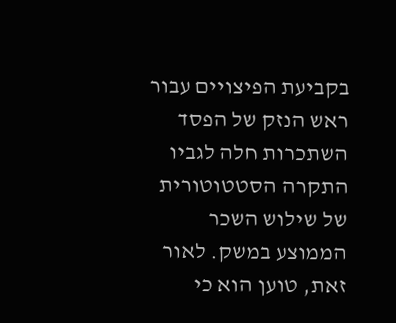בקביעת הפיצויים עבור ראש הנזק של הפסד השתכרות חלה לגביו התקרה הסטטוטורית של שילוש השכר הממוצע במשק. לאור זאת, טוען הוא כי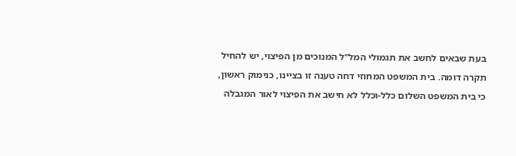בעת שבאים לחשב את תגמולי המל"ל המנוכים מן הפיצוי, יש להחיל תקרה דומה. בית המשפט המחוזי דחה טענה זו בציינו, כנימוק ראשון, כי בית המשפט השלום כלל-וכלל לא חישב את הפיצוי לאור המגבלה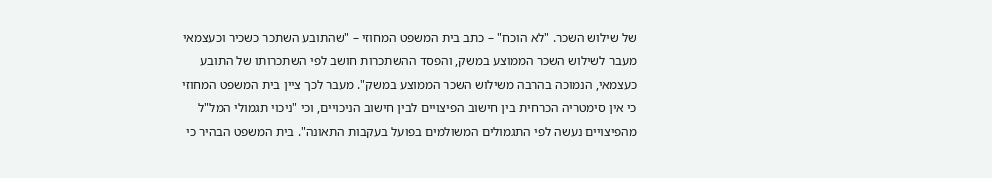של שילוש השכר. "לא הוכח" – כתב בית המשפט המחוזי – "שהתובע השתכר כשכיר וכעצמאי מעבר לשילוש השכר הממוצע במשק, והפסד ההשתכרות חושב לפי השתכרותו של התובע כעצמאי, הנמוכה בהרבה משילוש השכר הממוצע במשק". מעבר לכך ציין בית המשפט המחוזי כי אין סימטריה הכרחית בין חישוב הפיצויים לבין חישוב הניכויים, וכי "ניכוי תגמולי המל"ל מהפיצויים נעשה לפי התגמולים המשולמים בפועל בעקבות התאונה". בית המשפט הבהיר כי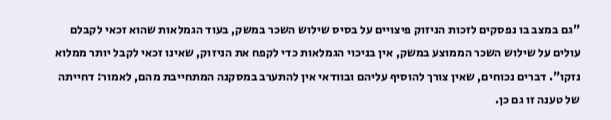"גם במצב בו נפסקים לזכות הניזוק פיצויים על בסיס שילוש השכר במשק, בעוד הגמלאות שהוא זכאי לקבלם עולים על שילוש השכר הממוצע במשק, אין בניכוי הגמלאות כדי לקפח את הניזוק, שאינו זכאי לקבל יותר ממלוא נזקו". דברים נכוחים, שאין צורך להוסיף עליהם ובוודאי אין להתערב במסקנה המתחייבת מהם, לאמור: דחייתה של טענה זו גם כן.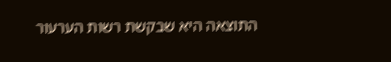התוצאה היא שבקשת רשות הערעור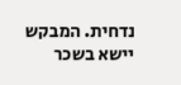נדחית. המבקש יישא בשכר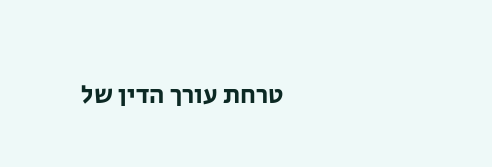טרחת עורך הדין של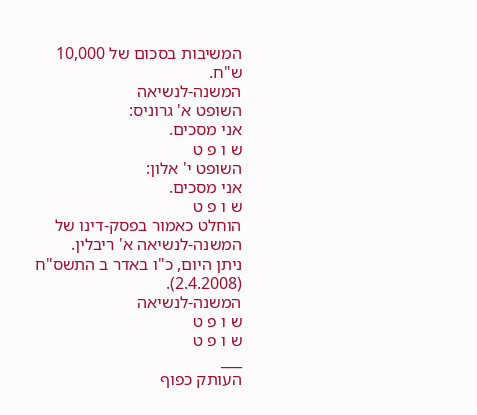המשיבות בסכום של 10,000 ש"ח.
המשנה-לנשיאה
השופט א' גרוניס:
אני מסכים.
ש ו פ ט
השופט י' אלון:
אני מסכים.
ש ו פ ט
הוחלט כאמור בפסק-דינו של המשנה-לנשיאה א' ריבלין.
ניתן היום, כ"ו באדר ב התשס"ח (2.4.2008).
המשנה-לנשיאה
ש ו פ ט
ש ו פ ט
___
העותק כפוף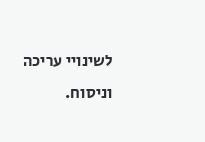לשינויי עריכה וניסוח.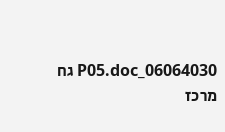06064030_P05.doc גח
מרכז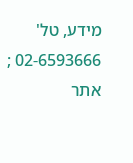מידע, טל' 02-6593666 ; אתר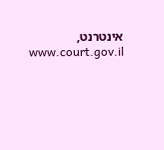אינטרנט, www.court.gov.il